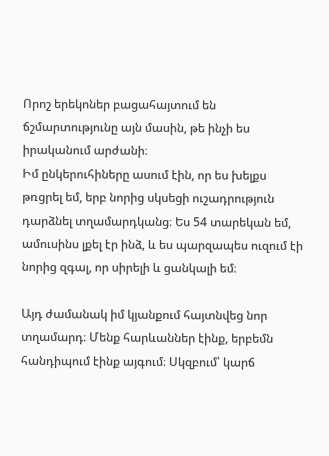Որոշ երեկոներ բացահայտում են ճշմարտությունը այն մասին, թե ինչի ես իրականում արժանի։
Իմ ընկերուհիները ասում էին, որ ես խելքս թռցրել եմ, երբ նորից սկսեցի ուշադրություն դարձնել տղամարդկանց։ Ես 54 տարեկան եմ, ամուսինս լքել էր ինձ, և ես պարզապես ուզում էի նորից զգալ, որ սիրելի և ցանկալի եմ։

Այդ ժամանակ իմ կյանքում հայտնվեց նոր տղամարդ։ Մենք հարևաններ էինք, երբեմն հանդիպում էինք այգում։ Սկզբում՝ կարճ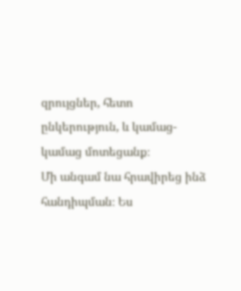զրույցներ, հետո ընկերություն, և կամաց-կամաց մոտեցանք։
Մի անգամ նա հրավիրեց ինձ հանդիպման։ Ես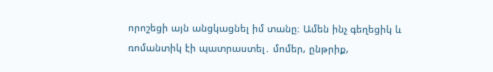որոշեցի այն անցկացնել իմ տանը։ Ամեն ինչ գեղեցիկ և ռոմանտիկ էի պատրաստել․ մոմեր, ընթրիք,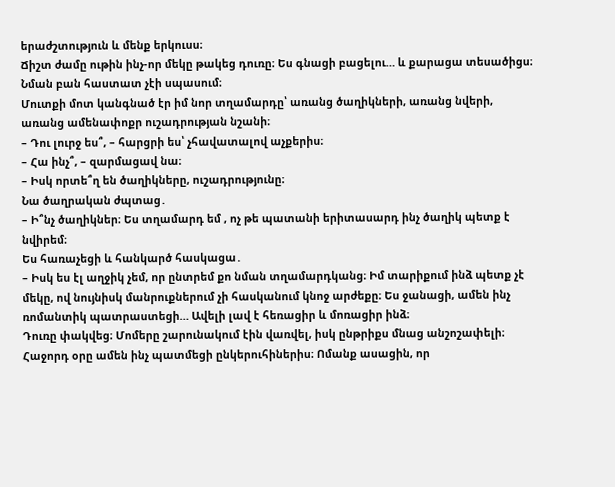երաժշտություն և մենք երկուսս։
Ճիշտ ժամը ութին ինչ-որ մեկը թակեց դուռը։ Ես գնացի բացելու… և քարացա տեսածիցս։ Նման բան հաստատ չէի սպասում։
Մուտքի մոտ կանգնած էր իմ նոր տղամարդը՝ առանց ծաղիկների, առանց նվերի, առանց ամենափոքր ուշադրության նշանի։
– Դու լուրջ ես՞, – հարցրի ես՝ չհավատալով աչքերիս։
– Հա ինչ՞, – զարմացավ նա։
– Իսկ որտե՞ղ են ծաղիկները, ուշադրությունը։
Նա ծաղրական ժպտաց․
– Ի՞նչ ծաղիկներ։ Ես տղամարդ եմ , ոչ թե պատանի երիտասարդ ինչ ծաղիկ պետք է նվիրեմ։
Ես հառաչեցի և հանկարծ հասկացա․
– Իսկ ես էլ աղջիկ չեմ, որ ընտրեմ քո նման տղամարդկանց։ Իմ տարիքում ինձ պետք չէ մեկը, ով նույնիսկ մանրուքներում չի հասկանում կնոջ արժեքը։ Ես ջանացի, ամեն ինչ ռոմանտիկ պատրաստեցի… Ավելի լավ է հեռացիր և մոռացիր ինձ։
Դուռը փակվեց։ Մոմերը շարունակում էին վառվել, իսկ ընթրիքս մնաց անշոշափելի։
Հաջորդ օրը ամեն ինչ պատմեցի ընկերուհիներիս։ Ոմանք ասացին, որ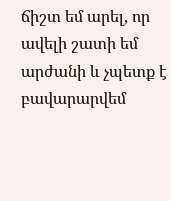ճիշտ եմ արել, որ ավելի շատի եմ արժանի և չպետք է բավարարվեմ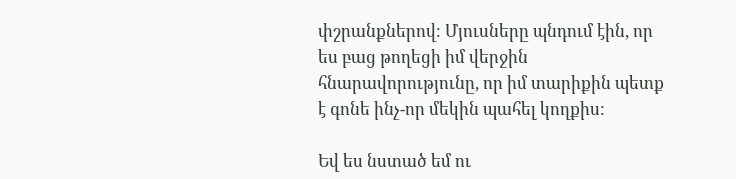փշրանքներով։ Մյուսները պնդում էին, որ ես բաց թողեցի իմ վերջին հնարավորությունը, որ իմ տարիքին պետք է գոնե ինչ-որ մեկին պահել կողքիս։

Եվ ես նստած եմ ու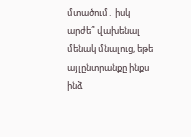մտածում․ իսկ արժե՞ վախենալ մենակ մնալուց, եթե այլընտրանքը ինքս ինձ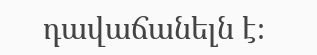դավաճանելն է։